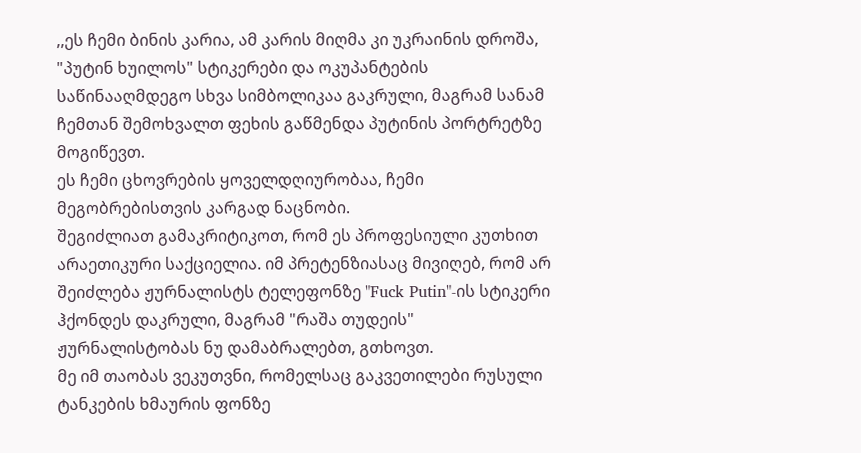,,ეს ჩემი ბინის კარია, ამ კარის მიღმა კი უკრაინის დროშა, "პუტინ ხუილოს" სტიკერები და ოკუპანტების საწინააღმდეგო სხვა სიმბოლიკაა გაკრული, მაგრამ სანამ ჩემთან შემოხვალთ ფეხის გაწმენდა პუტინის პორტრეტზე მოგიწევთ.
ეს ჩემი ცხოვრების ყოველდღიურობაა, ჩემი მეგობრებისთვის კარგად ნაცნობი.
შეგიძლიათ გამაკრიტიკოთ, რომ ეს პროფესიული კუთხით არაეთიკური საქციელია. იმ პრეტენზიასაც მივიღებ, რომ არ შეიძლება ჟურნალისტს ტელეფონზე "Fuck Putin"-ის სტიკერი ჰქონდეს დაკრული, მაგრამ "რაშა თუდეის" ჟურნალისტობას ნუ დამაბრალებთ, გთხოვთ.
მე იმ თაობას ვეკუთვნი, რომელსაც გაკვეთილები რუსული ტანკების ხმაურის ფონზე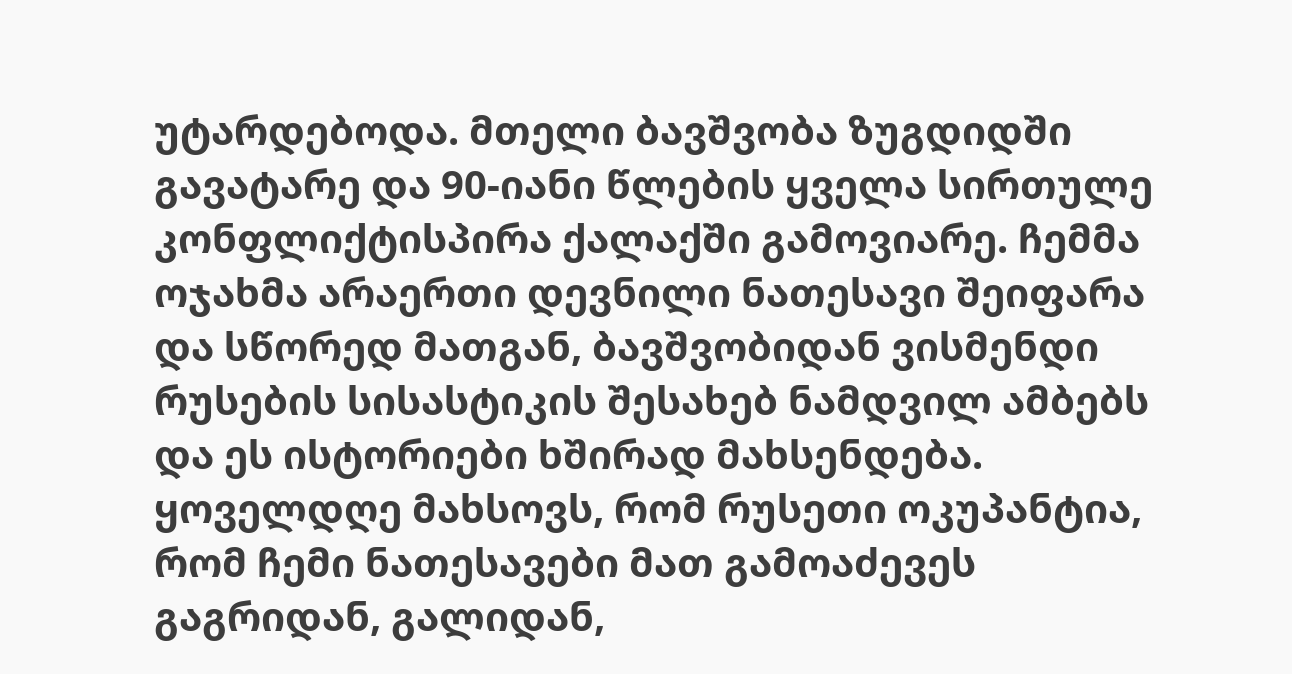უტარდებოდა. მთელი ბავშვობა ზუგდიდში გავატარე და 90-იანი წლების ყველა სირთულე კონფლიქტისპირა ქალაქში გამოვიარე. ჩემმა ოჯახმა არაერთი დევნილი ნათესავი შეიფარა და სწორედ მათგან, ბავშვობიდან ვისმენდი რუსების სისასტიკის შესახებ ნამდვილ ამბებს და ეს ისტორიები ხშირად მახსენდება.
ყოველდღე მახსოვს, რომ რუსეთი ოკუპანტია, რომ ჩემი ნათესავები მათ გამოაძევეს გაგრიდან, გალიდან,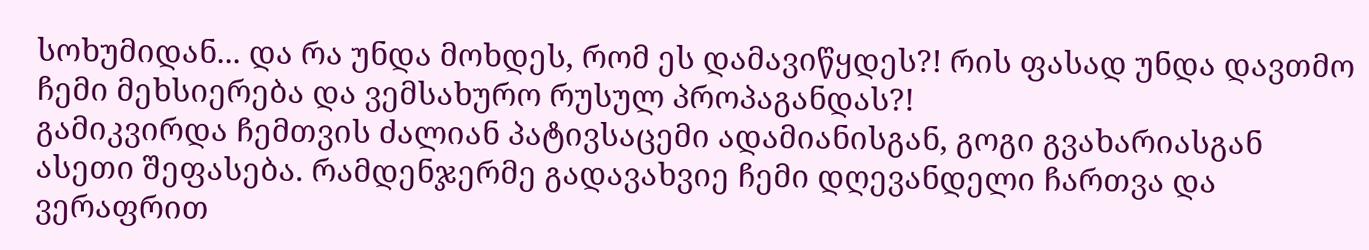სოხუმიდან... და რა უნდა მოხდეს, რომ ეს დამავიწყდეს?! რის ფასად უნდა დავთმო ჩემი მეხსიერება და ვემსახურო რუსულ პროპაგანდას?!
გამიკვირდა ჩემთვის ძალიან პატივსაცემი ადამიანისგან, გოგი გვახარიასგან ასეთი შეფასება. რამდენჯერმე გადავახვიე ჩემი დღევანდელი ჩართვა და ვერაფრით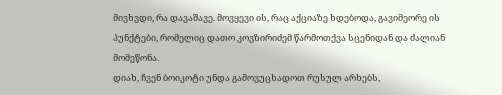მივხვდი, რა დავაშავე. მოვყევი ის, რაც აქციაზე ხდებოდა, გავიმეორე ის პუნქტები, რომელიც დათო კოვზირიძემ წარმოთქვა სცენიდან და ძალიან მომეწონა.
დიახ, ჩვენ ბოიკოტი უნდა გამოვუცხადოთ რუსულ არხებს,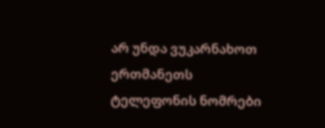არ უნდა ვუკარნახოთ ერთმანეთს ტელეფონის ნომრები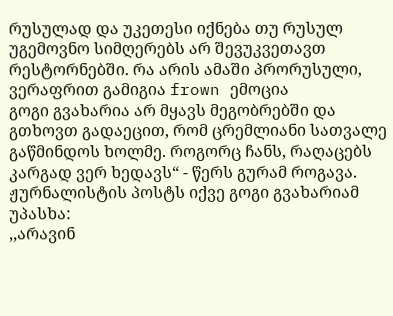რუსულად და უკეთესი იქნება თუ რუსულ უგემოვნო სიმღერებს არ შევუკვეთავთ რესტორნებში. რა არის ამაში პრორუსული, ვერაფრით გამიგია frown ემოცია
გოგი გვახარია არ მყავს მეგობრებში და გთხოვთ გადაეცით, რომ ცრემლიანი სათვალე გაწმინდოს ხოლმე. როგორც ჩანს, რაღაცებს კარგად ვერ ხედავს“ - წერს გურამ როგავა.
ჟურნალისტის პოსტს იქვე გოგი გვახარიამ უპასხა:
,,არავინ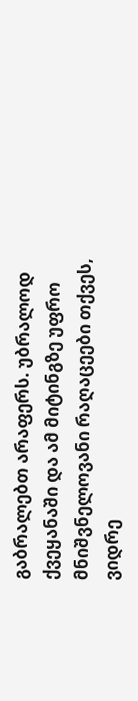გაბრალებთ არაფერს. უბრალოდ ქვეყანაში და ამ მიტინგზე უფრო მნიშვნელოვანი რაღაცეები თქვეს, ვიდრე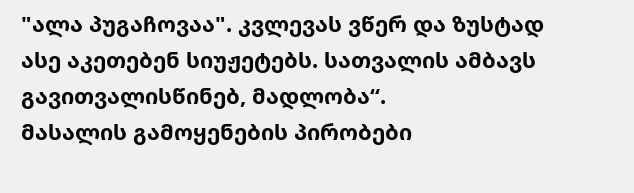"ალა პუგაჩოვაა". კვლევას ვწერ და ზუსტად ასე აკეთებენ სიუჟეტებს. სათვალის ამბავს გავითვალისწინებ, მადლობა“.
მასალის გამოყენების პირობები